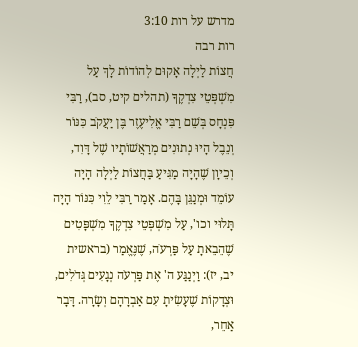מדרש על רות 3:10
רות רבה
חֲצוֹת לַיְלָה אָקוּם לְהוֹדוֹת לָךְ עַל מִשְׁפְּטֵי צִדְקֶךָ (תהלים קיט, סב), רַבִּי פִּנְחָס בְּשֵׁם רַבִּי אֱלִיעֶזֶר בֶּן יַעֲקֹב כִּנּוֹר וְנֵבֶל הָיוּ נְתוּנִים מְרַאֲשׁוֹתָיו שֶׁל דָּוִד, וְכֵיוָן שֶׁהָיָה מַגִּיעַ בַּחֲצוֹת לַיְלָה הָיָה עוֹמֵד וּמְנַגֵּן בָּהֶם. אָמַר רַבִּי לֵוִי כִּנּוֹר הָיָה תָּלוּי וכו', עַל מִשְׁפְּטֵי צִדְקֶךָ מִשְׁפָּטִים שֶׁהֵבֵאתָ עַל פַּרְעֹה, שֶׁנֶּאֱמַר (בראשית יב, יז): וַיְנַגַּע ה' אֶת פַּרְעֹה נְגָעִים גְּדֹלִים, וּצְדָקוֹת שֶׁעָשִׂיתָ עִם אַבְרָהָם וְשָׂרָה. דָּבָר אַחֵר,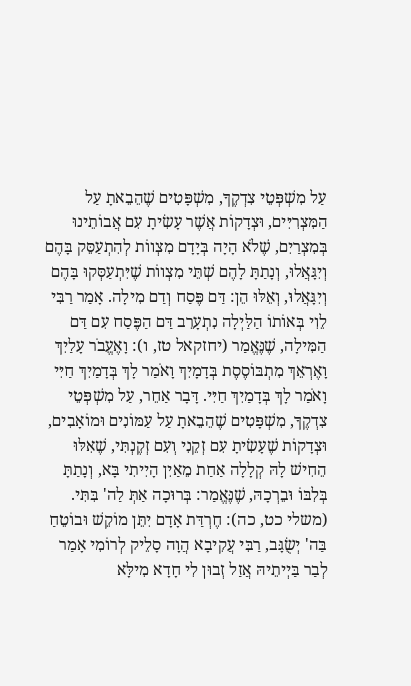עַל מִשְׁפְּטֵי צִדְקֶךָ, מִשְׁפָּטִים שֶׁהֵבֵאתָ עַל הַמִּצְרִיִּים, וּצְדָקוֹת אֲשֶׁר עָשִׂיתָ עִם אֲבוֹתֵינוּ בְּמִצְרַיִם, שֶׁלֹא הָיָה בְּיָדָם מִצְווֹת לְהִתְעַסֵּק בָּהֶם וְיִגָּאֲלוּ, וְנָתַתָּ לָהֶם שְׁתֵּי מִצְווֹת שֶׁיִּתְעַסְּקוּ בָּהֶם וְיִגָּאֲלוּ, וְאֵלּוּ הֵן: דַּם פֶּסַח וְדַם מִילָה. אָמַר רַבִּי לֵוִי בְּאוֹתוֹ הַלַּיְלָה נִתְעָרֵב דַּם הַפֶּסַח עִם דַּם הַמִּילָה, שֶׁנֶּאֱמַר (יחזקאל טז, ו): וָאֶעֱבֹר עָלַיִךְ וָאֶרְאֵךְ מִתְבּוֹסֶסֶת בְּדָמָיִךְ וָאֹמַר לָךְ בְּדָמַיִךְ חַיִּי וָאֹמַר לָךְ בְּדָמַיִךְ חַיִּי. דָּבָר אַחֵר, עַל מִשְׁפְּטֵי צִדְקֶךָ, מִשְׁפָּטִים שֶׁהֵבֵאתָ עַל עַמּוֹנִים וּמוֹאָבִים, וּצְדָקוֹת שֶׁעָשִׂיתָ עִם זְקֵנִי וְעִם זְקֶנְתִּי, שֶׁאִלּוּ הֵחִישׁ לָהּ קְלָלָה אַחַת מֵאַיִן הָיִיתִי בָּא, וְנָתַתָּ בְּלִבּוֹ וּבֵרְכָהּ, שֶׁנֶּאֱמַר: בְּרוּכָה אַתְּ לַה' בִּתִּי. (משלי כט, כה): חֶרְדַּת אָדָם יִתֵּן מוֹקֵשׁ וּבוֹטֵחַ בַּה' יְשֻׂגָּב, רַבִּי עֲקִיבָא הֲוָה סָלֵיק לְרוֹמִי אָמַר לְבַר בַּיְיתֵיהּ אֲזַל זְבוּן לִי חָדָא מִילָּא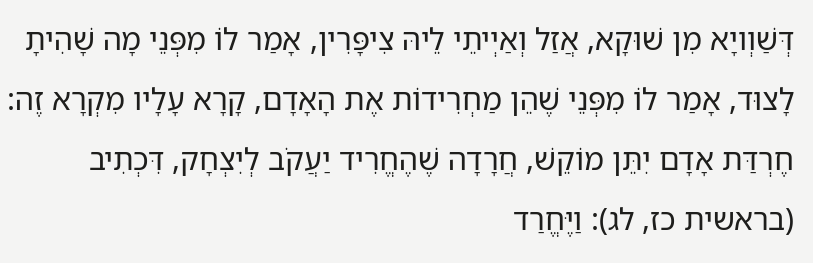דְּשַׁוְויָא מִן שׁוּקָא, אֲזַל וְאַיְיתֵי לֵיהּ צִיפָּרִין, אָמַר לוֹ מִפְּנֵי מָה שָׁהִיתָ לָצוּד, אָמַר לוֹ מִפְּנֵי שֶׁהֵן מַחְרִידוֹת אֶת הָאָדָם, קָרָא עָלָיו מִקְרָא זֶה: חֶרְדַּת אָדָם יִתֵּן מוֹקֵשׁ, חֲרָדָה שֶׁהֶחֱרִיד יַעֲקֹב לְיִצְחָק, דִּכְתִיב (בראשית כז, לג): וַיֶּחֱרַד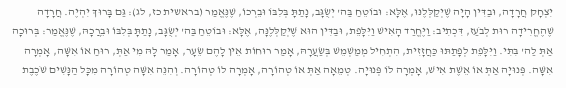יִצְחָק חֲרָדָה, וּבַדִּין הָיָה שֶׁיְקַלְּלֶנּוּ, אֶלָּא: וּבוֹטֵחַ בַּה' יְשֻׂגָּב, נָתַתָּ בְּלִבּוֹ וּבֵרְכוֹ, שֶׁנֶּאֱמַר (בראשית כז, לג): גַּם בָּרוּךְ יִהְיֶה. חֲרָדָה שֶׁהֶחֱרִידָה רוּת לְבֹעַז, דִּכְתִיב: וַיֶּחֱרַד הָאִישׁ וַיִּלָּפֵת, וּבַדִּין הוּא שֶׁיְקַלְּלֶנָּה, אֶלָּא: וּבוֹטֵחַ בַּה' יְשֻׂגָּב, נָתַתָּ בְּלִבּוֹ וּבֵרֲכָהּ, שֶׁנֶּאֱמַר: בְּרוּכָה אַתְּ לַה' בִּתִּי. וַיִּלָּפֵת לְפָתַתּוּ כַּחֲזָזִית, הִתְחִיל מְמַשְׁמֵשׁ בְּשַׂעֲרָהּ, אָמַר רוּחוֹת אֵין לָהֶם שֵׂעָר, אָמַר לָהּ מִי אַתְּ, רוּחַ אוֹ אִשָּׁה, אָמְרָה אִשָּׁה. פְּנוּיָה אַתְּ אוֹ אֵשֶׁת אִישׁ, אָמְרָה לוֹ פְּנוּיָה. טְמֵאָה אַתְּ אוֹ טְהוֹרָה, אָמְרָה לוֹ טְהוֹרָה. וְהִנֵּה אִשָּׁה טְהוֹרָה מִכָּל הַנָּשִׁים שֹׁכֶבֶת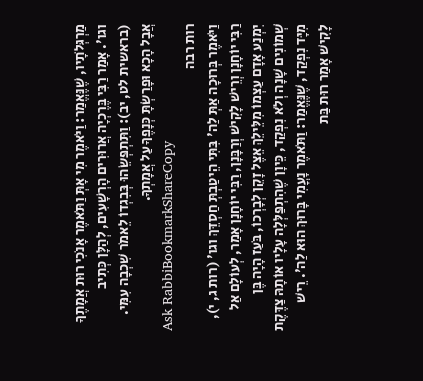מַרְגְּלֹתָיו, שֶׁנֶּאֱמַר: וַיֹּאמֶר מִי אָתְּ וַתֹּאמֶר אָנֹכִי רוּת אֲמָתֶךָ וגו'. אָמַר רַבִּי בֶּרֶכְיָה אֲרוּרִים הָרְשָׁעִים, לְהַלָּן כְּתִיב (בראשית לט, יב): וַתִּתְפְּשֵׂהוּ בְּבִגְדוֹ לֵאמֹר שִׁכְבָה עִמִּי. אֲבָל הָכָא וּפָרַשְׂתָּ כְּנָפֶךָ עַל אֲמָתְךָ.
Ask RabbiBookmarkShareCopy
רות רבה
וַיֹּאמֶר בְּרוּכָה אַתְּ לַה' בִּתִּי הֵיטַבְתְּ חַסְדֵּךְ וגו' (רות ג, י), רַבִּי יוֹחָנָן וְרֵישׁ לָקִישׁ וְרַבָּנָן, רַבִּי יוֹחָנָן אָמַר, לְעוֹלָם אַל יִמְנַע אָדָם עַצְמוֹ מִלֵּילֵךְ אֵצֶל זָקֵן לְבָרְכוֹ, בֹּעַז הָיָה בֶּן שְׁמוֹנִים שָׁנָה וְלֹא נִפְקַד, כֵּיוָן שֶׁהִתְפַּלְּלָה עָלָיו אוֹתָהּ צַדֶּקֶת מִיָּד נִפְקַד, שֶׁנֶּאֱמַר: וַתֹּאמֶר נָעֳמִי בָּרוּךְ הוּא לַה'. רֵישׁ לָקִישׁ אָמַר רוּת בַּת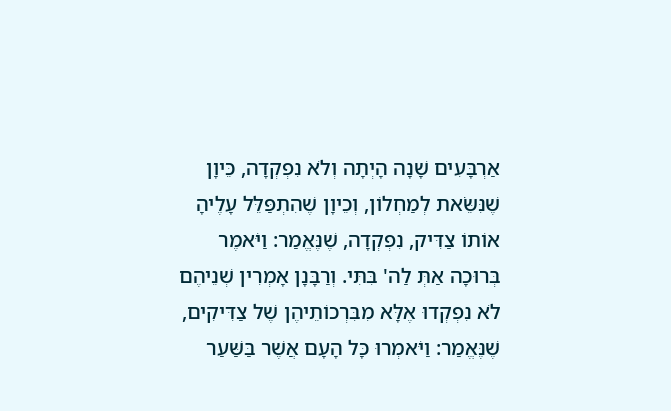אַרְבָּעִים שָׁנָה הָיְתָה וְלֹא נִפְקְדָה, כֵּיוָן שֶׁנִּשֵֹּׂאת לְמַחְלוֹן, וְכֵיוָן שֶׁהִתְפַּלֵּל עָלֶיהָ אוֹתוֹ צַדִּיק, נִפְקְדָה, שֶׁנֶּאֱמַר: וַיֹּאמֶר בְּרוּכָה אַתְּ לַה' בִּתִּי. וְרַבָּנָן אָמְרִין שְׁנֵיהֶם לֹא נִפְקְדוּ אֶלָּא מִבִּרְכוֹתֵיהֶן שֶׁל צַדִּיקִים, שֶׁנֶּאֱמַר: וַיֹּאמְרוּ כָּל הָעָם אֲשֶׁר בַּשַּׁעַר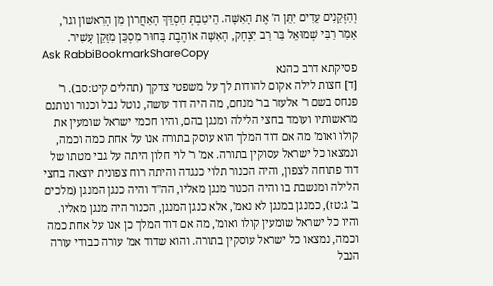וְהַזְּקֵנִים עֵדִים יִתֵּן ה' אֶת הָאִשָּׁה. הֵיטַבְתְּ חַסְדֵּךְ הָאַחֲרוֹן מִן הָרִאשׁוֹן וגו', אָמַר רַבִּי שְׁמוּאֵל בַּר רַב יִצְחָק, הָאִשָּׁה אוֹהֶבֶת בָּחוּר מִסְכֵּן מִזָּקֵן עָשִׁיר.
Ask RabbiBookmarkShareCopy
פסיקתא דרב כהנא
[ד] חצות לילה אקום להודות לך על משפטי צדקך (תהלים קיט:סב). ר' פנחס בשם ר' אלעזר בר' מנחם, מה היה דוד עושה, נוטל נבל וכנור ונותנם מראשותיו ועומד בחצי הלילה ומנגן בהם, והיו חכמי ישראל שומעין את קולו ואומ' מה אם דוד המלך הוא עוסק בתורה אנו על אחת כמה וכמה, ונמצאו כל ישראל עסוקין בתורה. אמ' ר' לוי חלון היתה על גבי מטתו של דוד פתוחה לצפון, והיה הכנור תלוי כנגדה והיתה רוח צפונית יוצאה בחצי הלילה ומנשבת בו והיה הכנור מנגן מאליו, הה"ד והיה כנגן המנגן (מלכים ב' ג:טז), כמנגן במנגן לא נאמ', אלא כנגן המנגן, הכנור היה מנגן מאליו. והיו כל ישראל שומעין קולו ואומ', מה אם דוד המלך כן אנו על אחת כמה וכמה, נמצאו כל ישראל עוסקין בתורה. והוא שדוד אמ' עורה כבודי עורה הנבל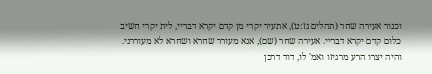וכנור אעירה שחר (תהלים נז:ט), אתעיר יקרי מן קדם יקרא דבריי, לית יקרי חשיב כלום קדם יקרא דבריי. אעירה שחר (שם), אנא מעורר שחרא ושחרא לא מעוררני. והיה יצרו הרע מרגיזו ואמ' לו, דוד דרכן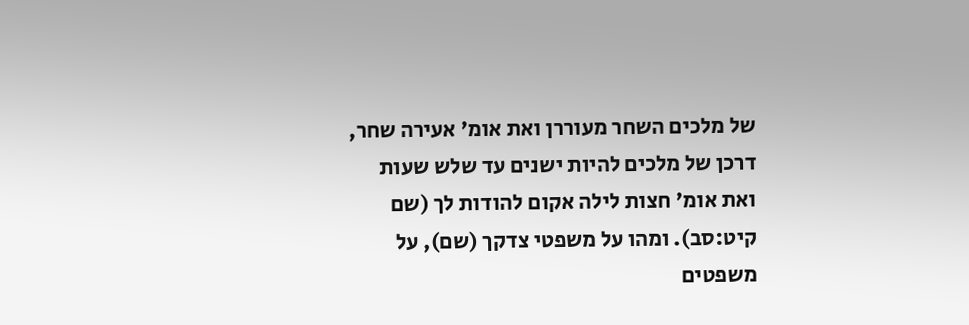של מלכים השחר מעוררן ואת אומ' אעירה שחר, דרכן של מלכים להיות ישנים עד שלש שעות ואת אומ' חצות לילה אקום להודות לך (שם קיט:סב). ומהו על משפטי צדקך (שם), על משפטים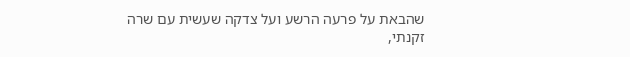שהבאת על פרעה הרשע ועל צדקה שעשית עם שרה זקנתי,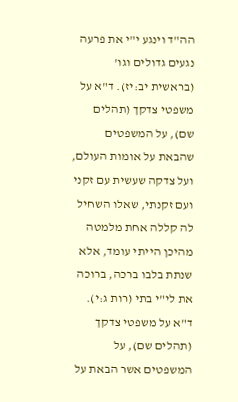הה"ד וינגע י"י את פרעה נגעים גדולים וגו' (בראשית יב:יז). ד"א על משפטי צדקך (תהלים שם), על המשפטים שהבאת על אומות העולם, ועל צדקה שעשית עם זקני ועם זקנתי, שאלו השחיל לה קללה אחת מלמטה מהיכן הייתי עומד, אלא שנתת בלבו ברכה, ברוכה את לי"י בתי (רות ג:י). ד"א על משפטי צדקך (תהלים שם), על המשפטים אשר הבאת על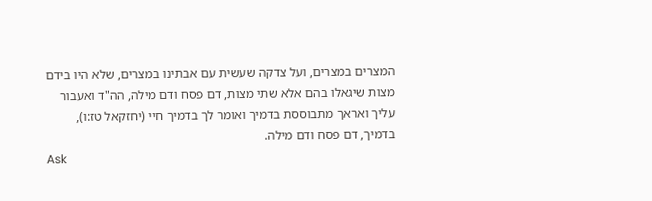המצרים במצרים, ועל צדקה שעשית עם אבתינו במצרים, שלא היו בידם מצות שיגאלו בהם אלא שתי מצות, דם פסח ודם מילה, הה"ד ואעבור עליך ואראך מתבוססת בדמיך ואומר לך בדמיך חיי (יחזקאל טז:ו), בדמיך, דם פסח ודם מילה.
Ask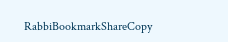RabbiBookmarkShareCopy